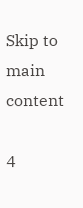Skip to main content

4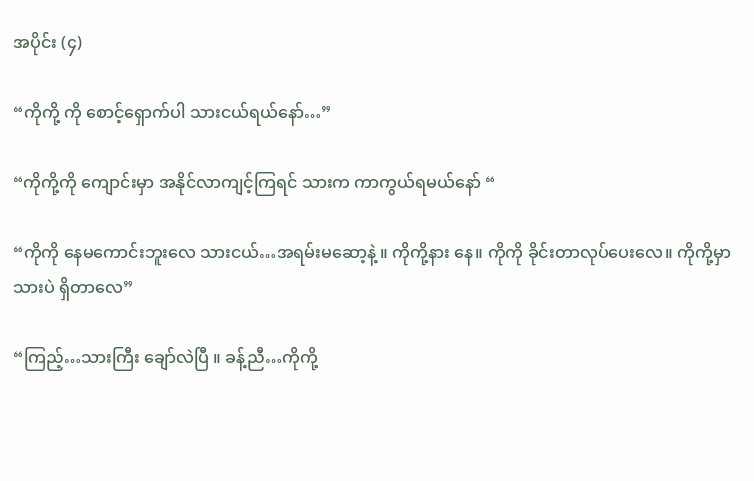အပိုင်း (၄)

“ကိုကို့ ကို စောင့်‌ရှောက်ပါ သားငယ်ရယ်နော်…”

“ကိုကို့ကို ကျောင်းမှာ အနိုင်လာကျင့်ကြရင် သားက ကာကွယ်ရမယ်နော် “

“ကိုကို နေမကောင်းဘူးလေ သားငယ်…အရမ်းမဆော့နဲ့ ။ ကိုကို့နား နေ။ ကိုကို ခိုင်းတာလုပ်ပေးလေ။ ကိုကို့မှာ သားပဲ ရှိတာလေ”

“ကြည့်…သားကြီး ချော်လဲပြီ ။ ခန့်ညီ…ကိုကို့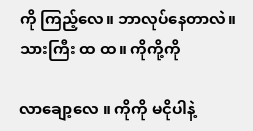ကို ကြည့်လေ။ ဘာလုပ်နေတာလဲ။ သားကြီး ထ ထ။ ကိုကို့ကို

လာချော့လေ ။ ကိုကို မငိုပါနဲ့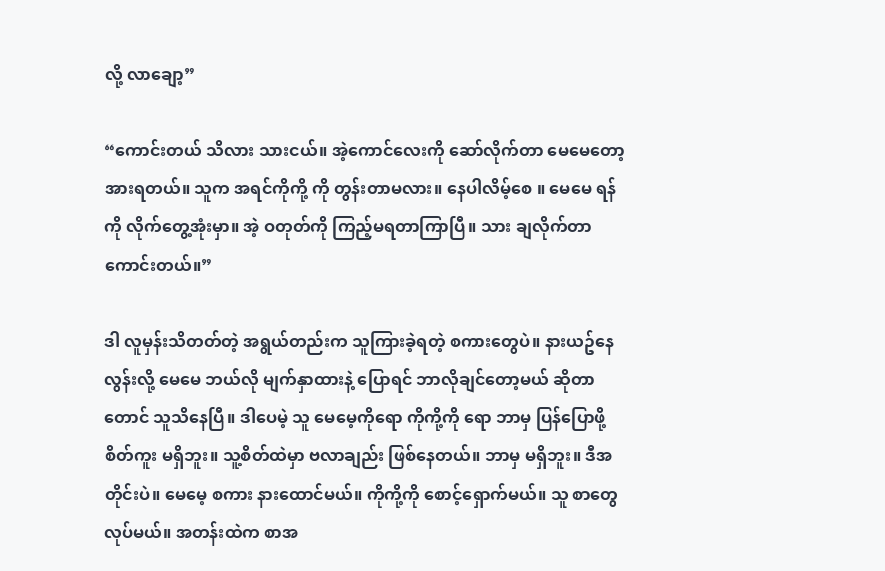လို့ လာချော့”

“ကောင်းတယ် သိလား သားငယ်။ အဲ့ကောင်လေးကို ဆော်လိုက်တာ မေမေတော့ အားရတယ်။ သူက အရင်ကိုကို့ ကို တွန်းတာမလား။ နေပါလိမ့်စေ ။ မေမေ ရန်ကို လိုက်တွေ့အုံးမှာ။ အဲ့ ဝတုတ်ကို ကြည့်မရတာကြာပြီ။ သား ချလိုက်တာ ကောင်းတယ်။”

ဒါ လူမှန်းသိတတ်တဲ့ အရွယ်တည်းက သူကြားခဲ့ရတဲ့ စကားတွေပဲ။ နားယဥ်နေလွန်းလို့ မေမေ ဘယ်လို မျက်နှာထားနဲ့ ပြောရင် ဘာလိုချင်တော့မယ် ဆိုတာတောင် သူသိနေပြီ။ ဒါပေမဲ့ သူ မေမေ့ကိုရော ကိုကို့ကို ရော ဘာမှ ပြန်ပြောဖို့ စိတ်ကူး မရှိဘူး။ သူ့စိတ်ထဲမှာ ဗလာချည်း ဖြစ်နေတယ်။ ဘာမှ မရှိဘူး။ ဒီအတိုင်းပဲ။ မေမေ့ စကား နားထောင်မယ်။ ကိုကို့ကို စောင့်ရှောက်မယ်။ သူ စာတွေလုပ်မယ်။ အတန်းထဲက စာအ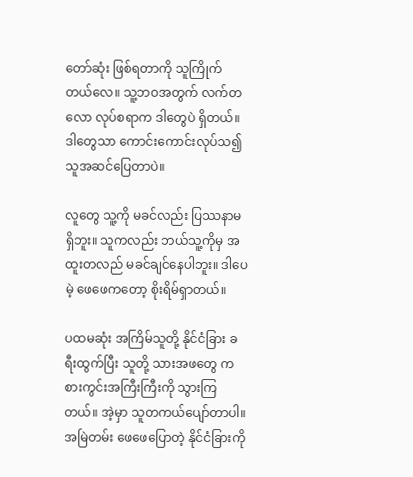တော်ဆုံး ဖြစ်ရတာကို သူကြိုက်တယ်လေ။ သူ့ဘဝအတွက် လက်တလော လုပ်စရာက ဒါတွေပဲ ရှိတယ်။ ဒါတွေသာ ကောင်းကောင်းလုပ်သ၍ သူအဆင်ပြေတာပဲ။

လူတွေ သူ့ကို မခင်လည်း ပြဿနာမရှိဘူး။ သူကလည်း ဘယ်သူ့ကိုမှ အထူးတလည် မခင်ချင်နေပါဘူး။ ဒါပေမဲ့ ဖေဖေကတော့ စိုးရိမ်ရှာတယ်။

ပထမဆုံး အကြိမ်သူတို့ နိုင်ငံခြား ခရီးထွက်ပြီး သူတို့ သားအဖတွေ ကစားကွင်းအကြီးကြီးကို သွားကြတယ်။ အဲ့မှာ သူတကယ်ပျော်တာပါ။ အမြဲတမ်း ဖေဖေပြောတဲ့ နိုင်ငံခြားကို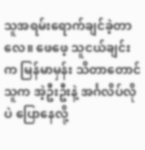သူအရမ်း‌ရောက်ချင်ခဲ့တာလေ။ ဖေဖေ့ သူငယ်ချင်းက မြန်မာမှန်း သိတာတောင် သူက အဲ့ဦးဦးနဲ့ အင်္ဂလိပ်လိုပဲ ပြောနေလို့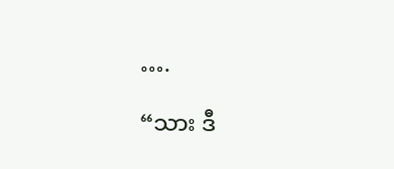….

“သား ဒီ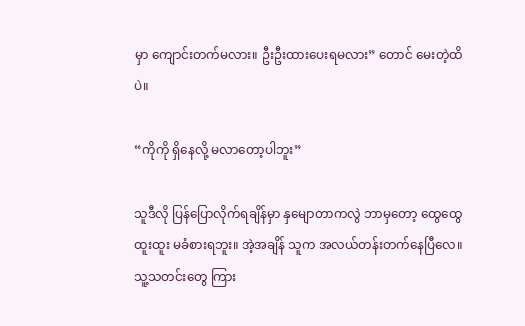မှာ ကျောင်းတက်မလား။ ဦးဦးထားပေးရမလား” တောင် မေးတဲ့ထိပဲ။

“ကိုကို ရှိနေလို့ မလာတော့ပါဘူး”

သူဒီလို ပြန်ပြောလိုက်ရချိန်မှာ နှမျောတာကလွဲ ဘာမှတော့ ထွေထွေထူးထူး မခံစားရဘူး။ အဲ့အချိန် သူက အလယ်တန်းတက်နေပြီလေ။ သူ့သတင်းတွေ ကြား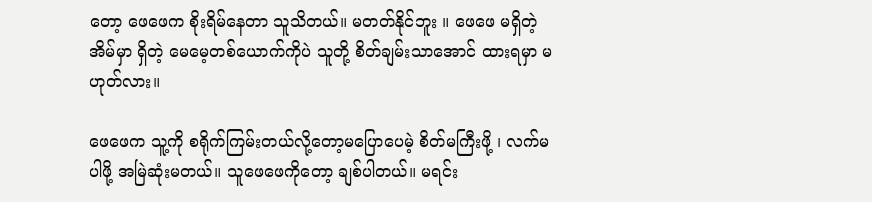တော့ ဖေဖေက စိုးရိမ်နေတာ သူသိတယ်။ မတတ်နိုင်ဘူး ။ ဖေဖေ မရှိတဲ့ အိမ်မှာ ရှိတဲ့ မေမေ့တစ်ယောက်ကိုပဲ သူတို့ စိတ်ချမ်းသာအောင် ထားရမှာ မဟုတ်လား။

ဖေဖေက သူ့ကို စရိုက်ကြမ်းတယ်လို့တော့မပြောပေမဲ့ စိတ်မကြီးဖို့ ၊ လက်မပါဖို့ အမြဲဆုံးမတယ်။ သူဖေဖေကိုတော့ ချစ်ပါတယ်။ မရင်း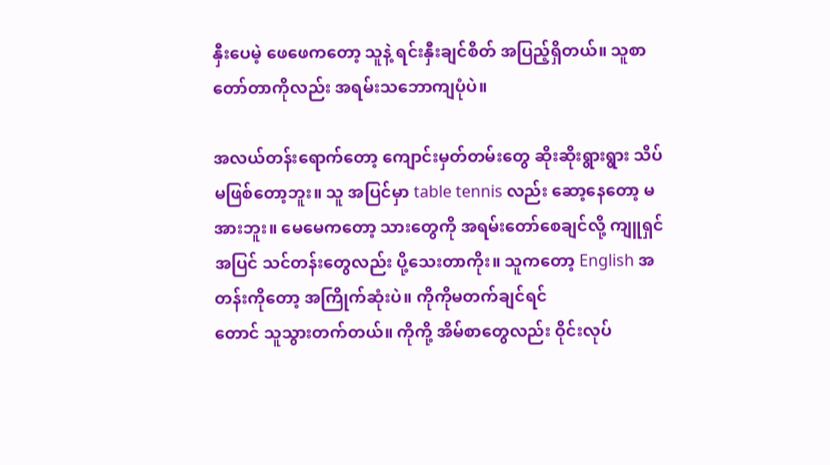နှီးပေမဲ့ ဖေဖေကတော့ သူနဲ့ ရင်းနှီးချင်စိတ် အပြည့်ရှိတယ်။ သူစာတော်တာကိုလည်း အရမ်းသဘောကျပုံပဲ။

အလယ်တန်းရောက်တော့ ကျောင်းမှတ်တမ်းတွေ ဆိုးဆိုးရွားရွား သိပ်မဖြစ်တော့ဘူး။ သူ အပြင်မှာ table tennis လည်း ဆော့နေတော့ မအားဘူး။ မေမေကတော့ သားတွေကို အရမ်းတော်စေချင်လို့ ကျူရှင်အပြင် သင်တန်းတွေလည်း ပို့သေးတာကိုး။ သူကတော့ English အတန်းကိုတော့ အကြိုက်ဆုံးပဲ။ ကိုကိုမတက်ချင်ရင်
တောင် သူသွားတက်တယ်။ ကိုကို့ အိမ်စာတွေလည်း ဝိုင်းလုပ်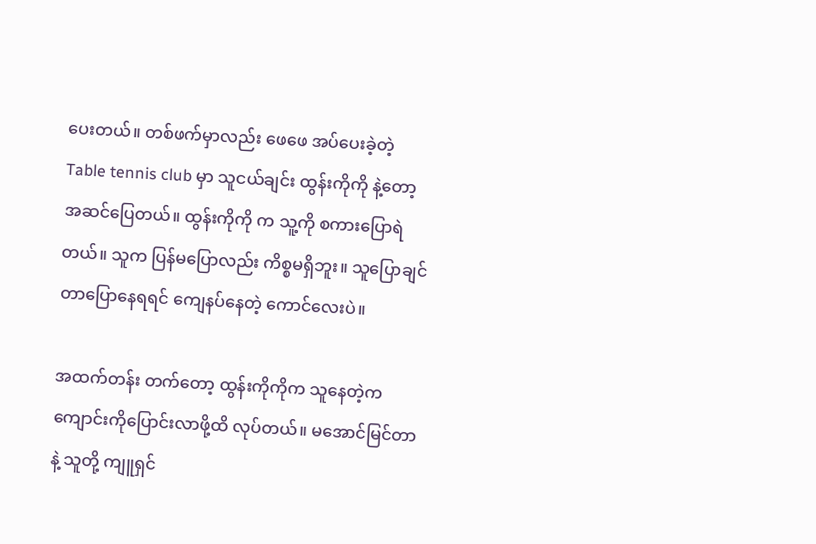ပေးတယ်။ တစ်ဖက်မှာလည်း ဖေဖေ အပ်ပေးခဲ့တဲ့ Table tennis club မှာ သူငယ်ချင်း ထွန်းကိုကို နဲ့တော့ အဆင်ပြေတယ်။ ထွန်းကိုကို က သူ့ကို စကားပြောရဲတယ်။ သူက ပြန်မပြောလည်း ကိစ္စမရှိဘူး။ သူပြောချင်တာပြောနေရရင် ကျေနပ်နေတဲ့ ကောင်လေးပဲ။

အထက်တန်း တက်တော့ ထွန်းကိုကိုက သူနေတဲ့ကကျောင်းကိုပြောင်းလာဖို့ထိ လုပ်တယ်။ မအောင်မြင်တာနဲ့ သူတို့ ကျူရှင်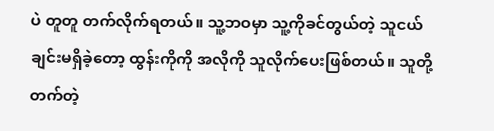ပဲ တူတူ တက်လိုက်ရတယ်။ သူ့ဘဝမှာ သူ့ကိုခင်တွယ်တဲ့ သူငယ်ချင်းမရှိခဲ့တော့ ထွန်းကိုကို အလိုကို သူလိုက်ပေးဖြစ်တယ်။ သူတို့ တက်တဲ့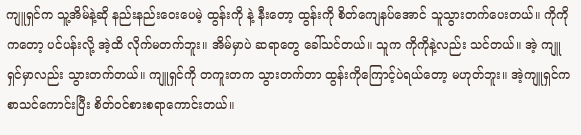ကျူရှင်က သူ့အိမ်နဲ့ဆို နည်းနည်းဝေးပေမဲ့ ထွန်းကို နဲ့ နီးတော့ ထွန်းကို စိတ်ကျေနပ်အောင် သူသွားတက်ပေးတယ်။ ကိုကိုကတော့ ပင်ပန်းလို့ အဲ့ထိ လိုက်မတက်ဘူး။ အိမ်မှာပဲ ဆရာတွေ ခေါ်သင်တယ်။ သူက ကိုကိုနဲ့လည်း သင်တယ်။ အဲ့ ကျူရှင်မှာလည်း သွားတက်တယ်။ ကျူရှင်ကို တကူးတက သွားတက်တာ ထွန်းကိုကြောင့်ပဲရယ်တော့ မဟုတ်ဘူး။ အဲ့ကျူရှင်က စာသင်ကောင်းပြီး စိတ်ဝင်စားစရာကောင်းတယ်။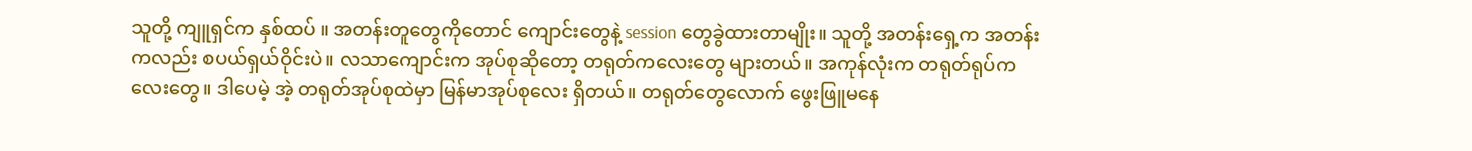သူတို့ ကျူရှင်က နှစ်ထပ် ။ အတန်းတူတွေကိုတောင် ကျောင်းတွေနဲ့ session တွေခွဲထားတာမျိုး။ သူတို့ အတန်းရှေ့က အတန်းကလည်း စပယ်ရှယ်ဝိုင်းပဲ။ လသာကျောင်းက အုပ်စုဆိုတော့ တရုတ်ကလေးတွေ များတယ်။ အကုန်လုံးက တရုတ်ရုပ်ကလေးတွေ။ ဒါပေမဲ့ အဲ့ တရုတ်အုပ်စုထဲမှာ မြန်မာအုပ်စုလေး ရှိတယ်။ တရုတ်တွေလောက် ဖွေးဖြူမနေ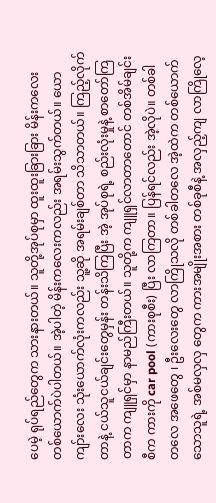ပေမဲ့ ရုပ်ရည်တွေက သားနားတယ်။ သူတို့အုပ်စုမှာ ထူးထူးခြားခြား မိန်းကလေး တစ်ယောက်ပဲပါတယ်။ အဲ့ပါတဲ့ မိန်းကလေးကလည်း အရမ်းသွက်တယ်။ ‌ယောကျာ်းလေး သုံးယောက်လုံးကလည်း သူ့ဆို အရမ်းချစ်တာ သိသာတယ်။ ကြည့်လိုက်တာနဲ့ ငယ်သူငယ်ချင်းတွေမှန်း တန်းသိကြပြီး အဲ့ အုပ်စုရဲ့ စည်းလုံးမှုနဲ့ စာတော်ကြတာက ကျူရှင်မှာ နာမည်ကြီးတယ်။ သူတို့က ကျူရှင်လာတာတောင် တစ်အိမ်ချင်းစီက ကားကို car pool (ကားစုစီး) ပြီး လာကြတာ။ ပြန်ရင်လည်း အဲ့လိုပဲ။ တစ်ခါတလေ အဖေတွေ ၊ ဦးလေးတွေ လာကြိုသလို တစ်ခါတလေ အဲ့ထဲက တစ်ယောက်သောသူရဲ့ အစ်မလှလှ တွေက ကားအမျိုးအစား တစ်ခုစီနဲ့ အလှည့်ကျ လာကြိုလေ့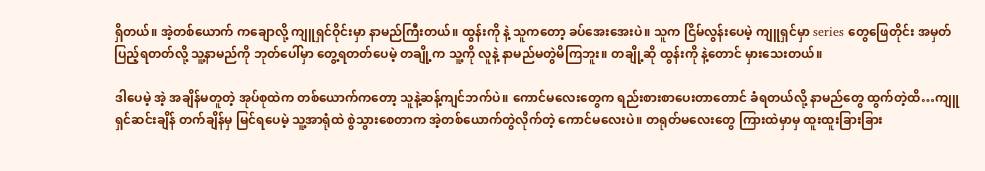ရှိတယ်။ အဲ့တစ်ယောက် ကချောလို့ ကျူရှင်ဝိုင်းမှာ နာမည်ကြီးတယ်။ ထွန်းကို နဲ့ သူကတော့ ခပ်အေးအေးပဲ။ သူက ငြိမ်လွန်းပေမဲ့ ကျူရှင်မှာ series တွေဖြေတိုင်း အမှတ်ပြည့်ရတတ်လို့ သူ့နာမည်ကို ဘုတ်ပေါ်မှာ တွေ့ရတတ်ပေမဲ့ တချို့က သူ့ကို လူနဲ့ နာမည်မတွဲမိကြဘူး။ တချို့ဆို ထွန်းကို နဲ့တောင် မှားသေးတယ်။

ဒါပေမဲ့ အဲ့ အချိန်မတူတဲ့ အုပ်စုထဲက တစ်ယောက်ကတော့ သူနဲ့ဆန့်ကျင်ဘက်ပဲ။ ကောင်မလေးတွေက ရည်းစားစာပေးတာတောင် ခံရတယ်လို့ နာမည်တွေ ထွက်တဲ့ထိ…ကျူရှင်ဆင်းချိန် တက်ချိန်မှ မြင်ရပေမဲ့ သူ့အာရုံထဲ စွဲသွားစေတာက အဲ့တစ်ယောက်တွဲလိုက်တဲ့ ကောင်မလေးပဲ။ တရုတ်မလေးတွေ ကြားထဲမှာမှ ထူးထူးခြားခြား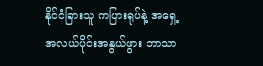နိုင်ငံခြားသူ ကပြားရုပ်နဲ့ အရှေ့အလယ်ပိုင်းအနွယ်ဖွား ဘာသာ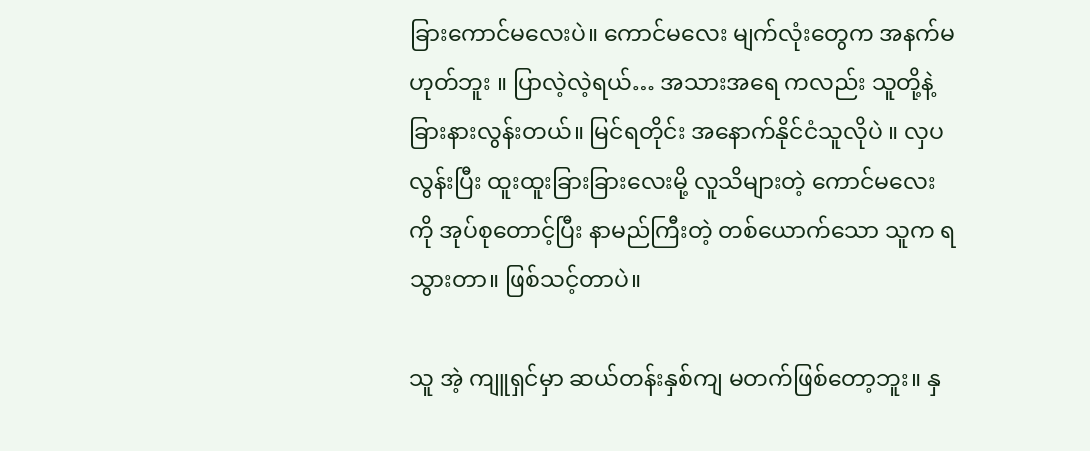ခြားကောင်မလေးပဲ။ ကောင်မလေး မျက်လုံးတွေက အနက်မဟုတ်ဘူး ။ ပြာလဲ့လဲ့ရယ်… အသားအရေ ကလည်း သူတို့နဲ့ ခြားနားလွန်းတယ်။ မြင်ရတိုင်း အနောက်နိုင်ငံသူလိုပဲ ။ လှပလွန်းပြီး ထူးထူးခြားခြားလေးမို့ လူသိများတဲ့ ကောင်မလေး ကို အုပ်စုတောင့်ပြီး နာမည်ကြီးတဲ့ တစ်ယောက်သော သူက ရသွားတာ။ ဖြစ်သင့်တာပဲ။

သူ အဲ့ ကျူရှင်မှာ ဆယ်တန်းနှစ်ကျ မတက်ဖြစ်တော့ဘူး။ နှ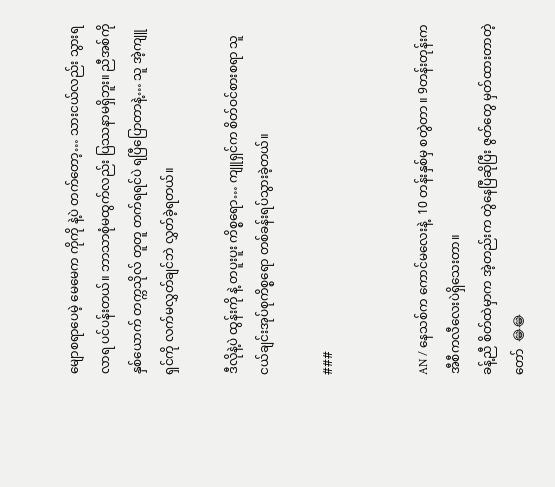မျောစရာပေမဲ့ မေမေက ကိုကို နဲ့ပဲ တက်တော့… သားငယ်လည်း သွားရလာရ ပင်ပန်းတယ်။ ဘာသာစုံမထွက်လည်း ပြဿနာမရှိဘူး။ ညီအစ်ကို နှစ်ယောက် တက္ကသိုလ် တူတူ တက်ရရင်ပဲ ရပြီပြောတာနဲ့… သူ အဲ့ကျူရှင်ကို လက်မလွှတ်ချင်ဘဲ လွှတ်ခဲ့ရတယ်။

ဒီလိုနဲ့ပဲ ထွန်းကို နဲ့ တပူးပူး ကိစ္စရော… ကျူရှင်က စိတ်ဝင်စားစရာ သူငယ်ချင်းအုပ်စုကိစ္စရော တစ်ခန်းရပ်သွားခဲ့တယ်။

###


AN / နေသစ်က ကောင်မလေးနဲ့  10 တန်းနှစ်မှ စတွဲတာ ။ 9တန်းတုန်းက အီစီကလီလေးပဲရှိသေးတာ။
ခန့်ညီ စိတ်ထဲမှာက အဲ့တည်းက တွဲနေပြီဆိုပြီး ဇွတ်တွေ မှတ်ထားတာတဲ့တော်  😂😂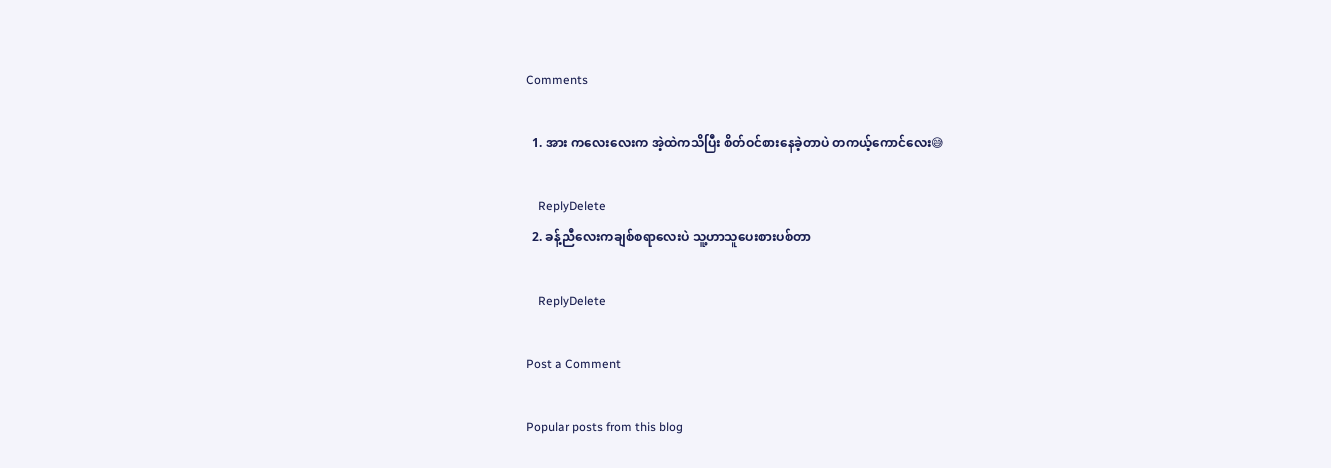Comments

  1. အား ကလေးလေးက အဲ့ထဲကသိပြီး စိတ်ဝင်စားနေခဲ့တာပဲ တကယ့်ကောင်လေး😅

    ReplyDelete
  2. ခန့်ညီလေးကချစ်စရာလေးပဲ သူ့ဟာသူပေးစားပစ်တာ

    ReplyDelete

Post a Comment

Popular posts from this blog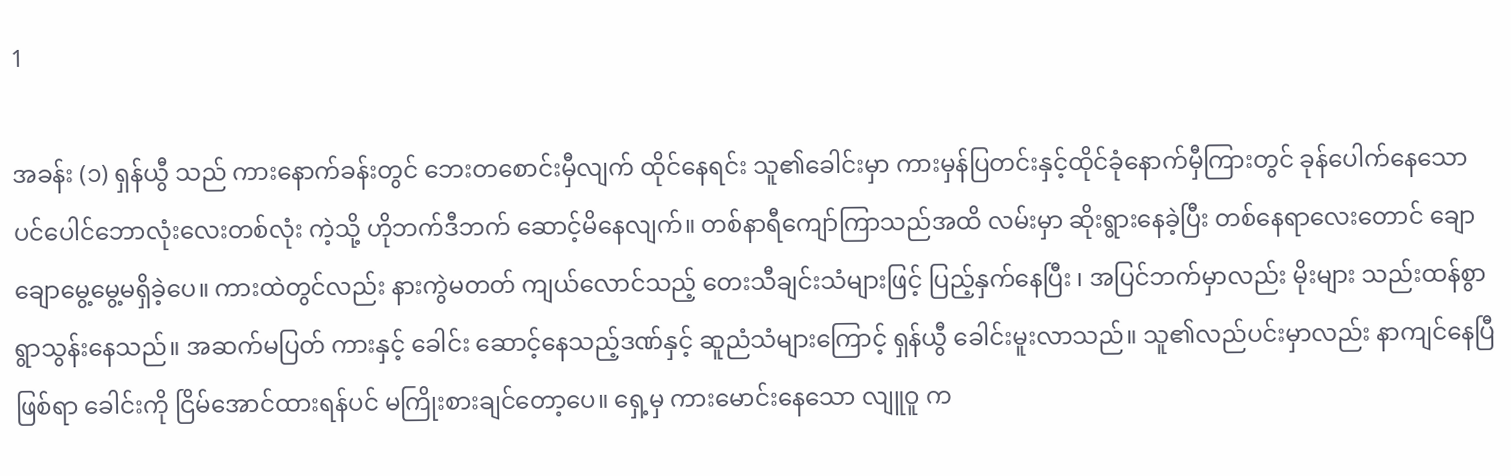1

အခန်း (၁) ရှန်ယွီ သည် ကားနောက်ခန်းတွင် ဘေးတစောင်းမှီလျက် ထိုင်နေရင်း သူ၏ခေါင်းမှာ ကားမှန်ပြတင်းနှင့်ထိုင်ခုံနောက်မှီကြားတွင် ခုန်ပေါက်နေသော ပင်ပေါင်ဘောလုံးလေးတစ်လုံး ကဲ့သို့ ဟိုဘက်ဒီဘက် ဆောင့်မိနေလျက်။ တစ်နာရီကျော်ကြာသည်အထိ လမ်းမှာ ဆိုးရွားနေခဲ့ပြီး တစ်နေရာလေးတောင် ချောချောမွေ့မွေ့မရှိခဲ့ပေ။ ကားထဲတွင်လည်း နားကွဲမတတ် ကျယ်လောင်သည့် တေးသီချင်းသံများဖြင့် ပြည့်နှက်နေပြီး ၊ အပြင်ဘက်မှာလည်း မိုးများ သည်းထန်စွာ ရွာသွန်းနေသည်။ အဆက်မပြတ် ကားနှင့် ခေါင်း ဆောင့်နေသည့်ဒဏ်နှင့် ဆူညံသံများကြောင့် ရှန်ယွီ ခေါင်းမူးလာသည်။ သူ၏လည်ပင်းမှာလည်း နာကျင်နေပြီဖြစ်ရာ ခေါင်းကို ငြိမ်အောင်ထားရန်ပင် မကြိုးစားချင်တော့ပေ။ ရှေ့မှ ကားမောင်းနေသော လျူဝူ က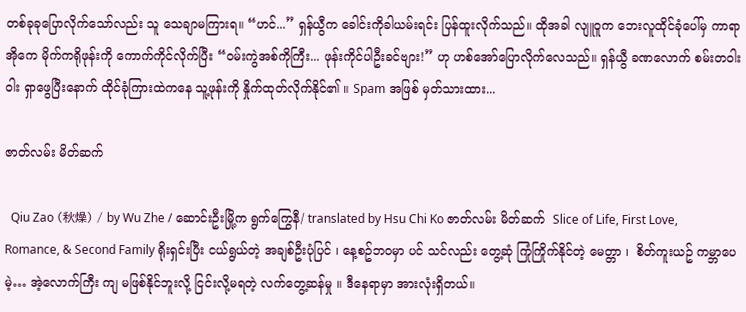တစ်ခုခုပြောလိုက်သော်လည်း သူ သေချာမကြားရ။ “ဟင်...” ရှန်ယွီက ခေါင်းကိုခါယမ်းရင်း ပြန်ထူးလိုက်သည်။ ထိုအခါ လျူဝူက ဘေးလူထိုင်ခုံပေါ်မှ ကာရာအိုကေ မိုက်ကရိုဖုန်းကို ကောက်ကိုင်လိုက်ပြီး “ဝမ်းကွဲအစ်ကိုကြီး... ဖုန်းကိုင်ပါဦးခင်ဗျား!” ဟု ဟစ်အော်ပြောလိုက်လေသည်။ ရှန်ယွီ ခဏလောက် စမ်းတဝါးဝါး ရှာဖွေပြီးနောက် ထိုင်ခုံကြားထဲကနေ သူ့ဖုန်းကို နှိုက်ထုတ်လိုက်နိုင်၏ ။ Spam အဖြစ် မှတ်သားထား...

ဇာတ်လမ်း မိတ်ဆက်

  Qiu Zao (秋燥) / by Wu Zhe / ဆောင်းဦးမြို့က ရွက်ကြွေနီ/ translated by Hsu Chi Ko ဇာတ်လမ်း မိတ်ဆက်  Slice of Life, First Love, Romance, & Second Family ရိုးရှင်းပြီး ငယ်ရွယ်တဲ့ အချစ်ဦးပုံပြင် ၊ နေ့စဥ်ဘဝမှာ ပင် သင်လည်း တွေ့ဆုံ ကြုံကြိုက်နိုင်တဲ့ မေတ္တာ ၊  စိတ်ကူးယဥ် ကမ္ဘာပေမဲ့… အဲ့လောက်ကြီး ကျ မဖြစ်နိုင်ဘူးလို့ ငြင်းလို့မရတဲ့ လက်တွေ့ဆန်မှု ။ ဒီနေရာမှာ အားလုံးရှိတယ်။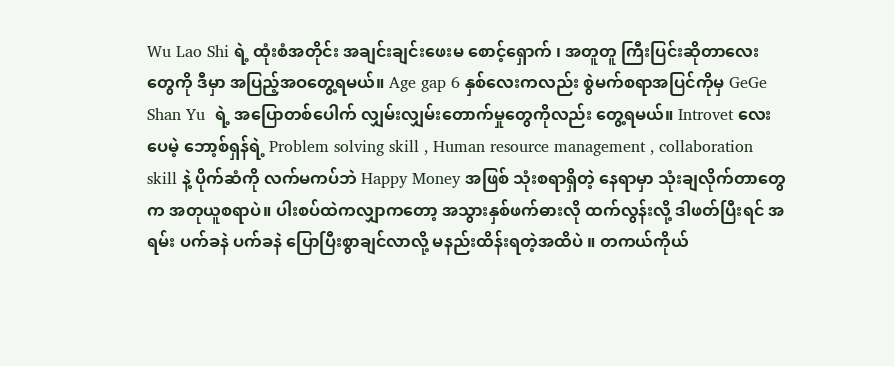Wu Lao Shi ရဲ့ ထုံးစံအတိုင်း အချင်းချင်းဖေးမ စောင့်‌ရှောက် ၊ အတူတူ ကြီးပြင်းဆိုတာလေးတွေကို ဒီမှာ အပြည့်အဝတွေ့ရမယ်။ Age gap 6 နှစ်လေးကလည်း စွဲမက်စရာအပြင်ကိုမှ GeGe Shan Yu  ရဲ့ အပြောတစ်ပေါက် လျှမ်းလျှမ်းတောက်မှုတွေကိုလည်း တွေ့ရမယ်။ Introvet လေးပေမဲ့ ဘော့စ်ရှန်ရဲ့ Problem solving skill , Human resource management , collaboration skill နဲ့ ပိုက်ဆံကို လက်မကပ်ဘဲ Happy Money အဖြစ် သုံးစရာရှိတဲ့ နေရာမှာ သုံးချလိုက်တာတွေက အတုယူစရာပဲ။ ပါးစပ်ထဲကလျှာကတော့ အသွားနှစ်ဖက်ဓားလို ထက်လွန်းလို့ ဒါဖတ်ပြီးရင် အရမ်း ပက်ခနဲ ပက်ခနဲ ပြောပြီးစွာချင်လာလို့ မနည်းထိန်းရတဲ့အထိပဲ ။ တကယ်ကိုယ်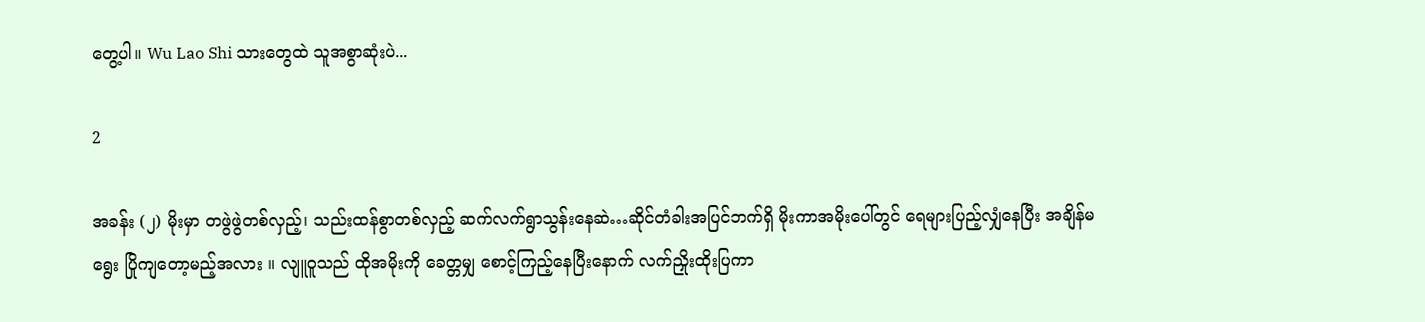တွေ့ပါ။ Wu Lao Shi သားတွေထဲ သူအစွာဆုံးပဲ...

2

အခန်း (၂) မိုးမှာ တဖွဲဖွဲတစ်လှည့်၊ သည်းထန်စွာတစ်လှည့် ဆက်လက်ရွာသွန်းနေဆဲ…ဆိုင်တံခါးအပြင်ဘက်ရှိ မိုးကာအမိုးပေါ်တွင် ရေများပြည့်လျှံနေပြီး အချိန်မရွေး ပြိုကျတော့မည့်အလား ။ လျူဝူသည် ထိုအမိုးကို ခေတ္တမျှ စောင့်ကြည့်နေပြီးနောက် လက်ညှိုးထိုးပြကာ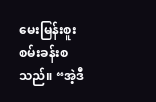မေးမြန်းစူးစမ်းခန်းစသည်။ “အဲ့ဒီ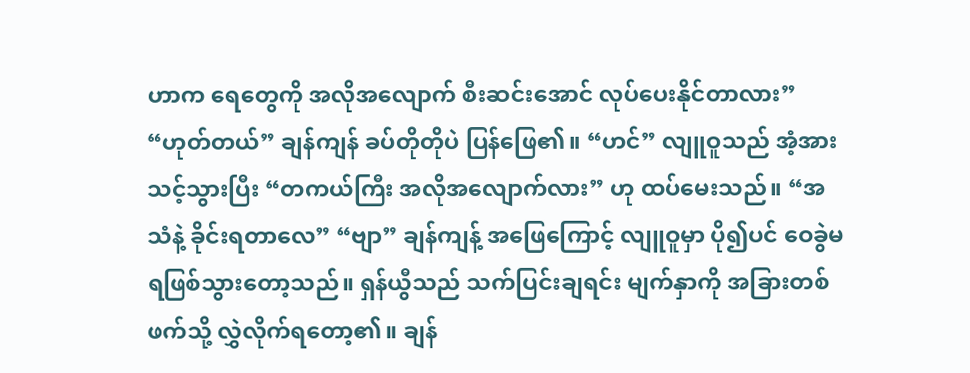ဟာက ရေတွေကို အလိုအလျောက် စီးဆင်းအောင် လုပ်ပေးနိုင်တာလား” “ဟုတ်တယ်” ချန်ကျန် ခပ်တိုတိုပဲ ပြန်ဖြေ၏။ “ဟင်” လျူဝူသည် အံ့အားသင့်သွားပြီး “တကယ်ကြီး အလိုအလျောက်လား” ဟု ထပ်မေးသည်။ “အသံနဲ့ ခိုင်းရတာလေ” “ဗျာ” ချန်ကျန့် အဖြေကြောင့် လျူဝူမှာ ပို၍ပင် ဝေခွဲမရဖြစ်သွားတော့သည်။ ရှန်ယွီသည် သက်ပြင်းချရင်း မျက်နှာကို အခြားတစ်ဖက်သို့ လွှဲလိုက်ရ‌တော့၏။ ချန်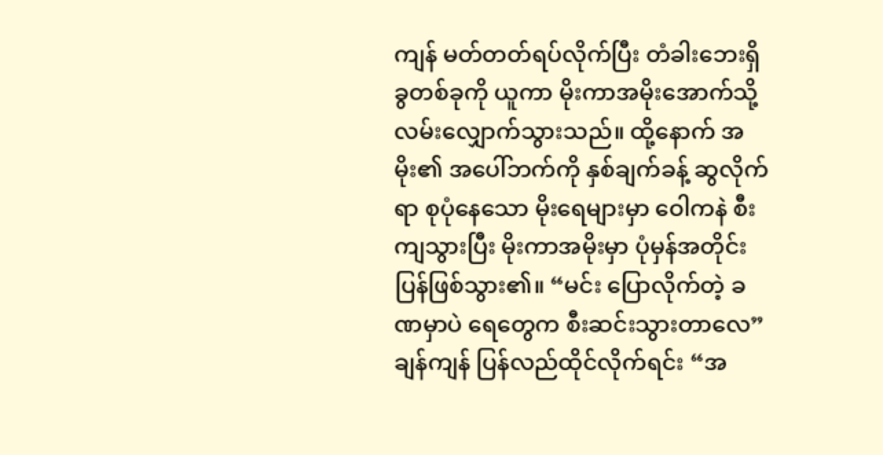ကျန် မတ်တတ်ရပ်လိုက်ပြီး တံခါးဘေးရှိ ခွတစ်ခုကို ယူကာ မိုးကာအမိုးအောက်သို့ လမ်းလျှောက်သွားသည်။ ထို့နောက် အမိုး၏ အပေါ်ဘက်ကို နှစ်ချက်ခန့် ဆွလိုက်ရာ စုပုံနေသော မိုးရေများမှာ ဝေါကနဲ စီးကျသွားပြီး မိုးကာအမိုးမှာ ပုံမှန်အတိုင်း ပြန်ဖြစ်သွား၏။ “မင်း ပြောလိုက်တဲ့ ခဏမှာပဲ ရေတွေက စီးဆင်းသွားတာလေ” ချန်ကျန် ပြန်လည်ထိုင်လိုက်ရင်း “အ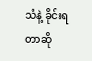သံနဲ့ ခိုင်းရတာဆို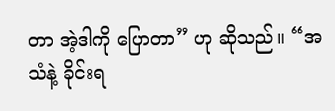တာ အဲ့ဒါကို ပြောတာ” ဟု ဆိုသည်။ “အသံနဲ့ ခိုင်းရ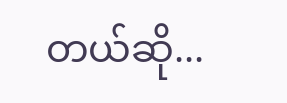တယ်ဆို...